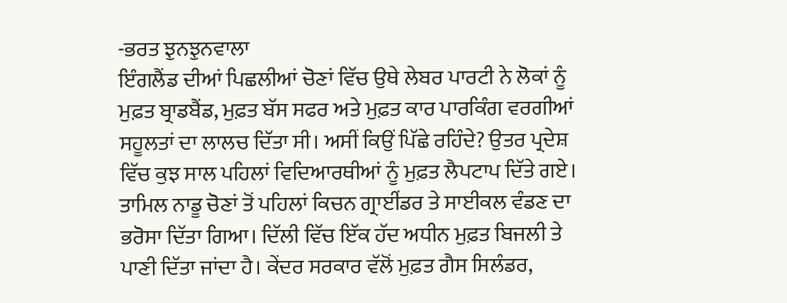-ਭਰਤ ਝੁਨਝੁਨਵਾਲਾ
ਇੰਗਲੈਂਡ ਦੀਆਂ ਪਿਛਲੀਆਂ ਚੋਣਾਂ ਵਿੱਚ ਉਥੇ ਲੇਬਰ ਪਾਰਟੀ ਨੇ ਲੋਕਾਂ ਨੂੰ ਮੁਫ਼ਤ ਬ੍ਰਾਡਬੈਂਡ, ਮੁਫ਼ਤ ਬੱਸ ਸਫਰ ਅਤੇ ਮੁਫ਼ਤ ਕਾਰ ਪਾਰਕਿੰਗ ਵਰਗੀਆਂ ਸਹੂਲਤਾਂ ਦਾ ਲਾਲਚ ਦਿੱਤਾ ਸੀ। ਅਸੀਂ ਕਿਉਂ ਪਿੱਛੇ ਰਹਿੰਦੇ? ਉਤਰ ਪ੍ਰਦੇਸ਼ ਵਿੱਚ ਕੁਝ ਸਾਲ ਪਹਿਲਾਂ ਵਿਦਿਆਰਥੀਆਂ ਨੂੰ ਮੁਫ਼ਤ ਲੈਪਟਾਪ ਦਿੱਤੇ ਗਏ। ਤਾਮਿਲ ਨਾਡੂ ਚੋਣਾਂ ਤੋਂ ਪਹਿਲਾਂ ਕਿਚਨ ਗ੍ਰਾਈਂਡਰ ਤੇ ਸਾਈਕਲ ਵੰਡਣ ਦਾ ਭਰੋਸਾ ਦਿੱਤਾ ਗਿਆ। ਦਿੱਲੀ ਵਿੱਚ ਇੱਕ ਹੱਦ ਅਧੀਨ ਮੁਫ਼ਤ ਬਿਜਲੀ ਤੇ ਪਾਣੀ ਦਿੱਤਾ ਜਾਂਦਾ ਹੈ। ਕੇਂਦਰ ਸਰਕਾਰ ਵੱਲੋਂ ਮੁਫ਼ਤ ਗੈਸ ਸਿਲੰਡਰ,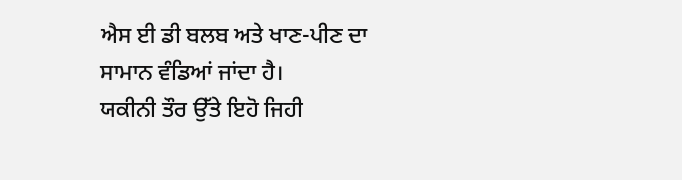ਐਸ ਈ ਡੀ ਬਲਬ ਅਤੇ ਖਾਣ-ਪੀਣ ਦਾ ਸਾਮਾਨ ਵੰਡਿਆਂ ਜਾਂਦਾ ਹੈ।
ਯਕੀਨੀ ਤੌਰ ਉੱਤੇ ਇਹੋ ਜਿਹੀ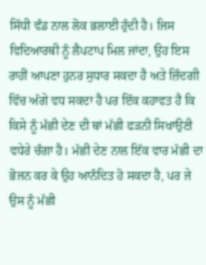ਸਿੱਧੀ ਵੰਡ ਨਾਲ ਲੋਕ ਭਲਾਈ ਹੁੰਦੀ ਹੈ। ਜਿਸ ਵਿਦਿਆਰਥੀ ਨੂੰ ਲੈਪਟਾਪ ਮਿਲ ਜਾਂਦਾ, ਉਹ ਇਸ ਰਾਹੀਂ ਆਪਣਾ ਹੁਨਰ ਸੁਧਾਰ ਸਕਦਾ ਹੈ ਅਤੇ ਜ਼ਿੰਦਗੀ ਵਿੱਚ ਅੱਗੇ ਵਧ ਸਕਦਾ ਹੈ ਪਰ ਇੱਕ ਕਹਾਵਤ ਹੈ ਕਿ ਕਿਸੇ ਨੂੰ ਮੱਛੀ ਦੇਣ ਦੀ ਥਾਂ ਮੱਛੀ ਫੜਨੀ ਸਿਖਾਉਣੀ ਵਧੇਰੇ ਚੰਗਾ ਹੈ। ਮੱਛੀ ਦੇਣ ਨਾਲ ਇੱਕ ਵਾਰ ਮੱਛੀ ਦਾ ਭੋਜਨ ਕਰ ਕੇ ਉਹ ਆਨੰਦਿਤ ਹੋ ਸਕਦਾ ਹੈ, ਪਰ ਜੇ ਉਸ ਨੂੰ ਮੱਛੀ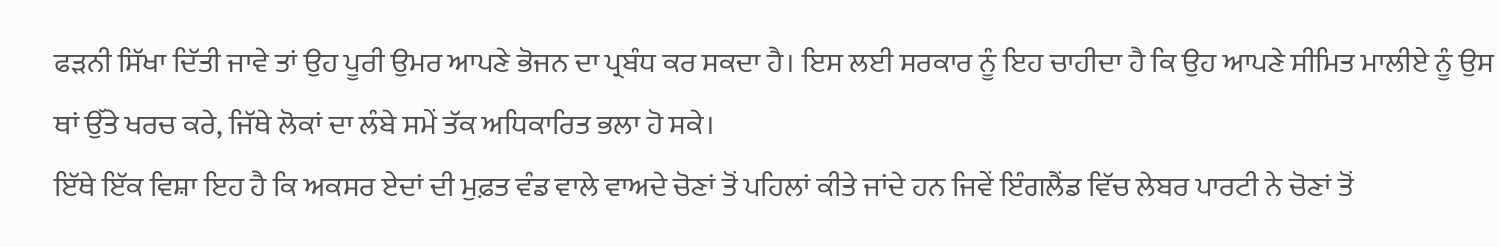ਫੜਨੀ ਸਿੱਖਾ ਦਿੱਤੀ ਜਾਵੇ ਤਾਂ ਉਹ ਪੂਰੀ ਉਮਰ ਆਪਣੇ ਭੋਜਨ ਦਾ ਪ੍ਰਬੰਧ ਕਰ ਸਕਦਾ ਹੈ। ਇਸ ਲਈ ਸਰਕਾਰ ਨੂੰ ਇਹ ਚਾਹੀਦਾ ਹੈ ਕਿ ਉਹ ਆਪਣੇ ਸੀਮਿਤ ਮਾਲੀਏ ਨੂੰ ਉਸ ਥਾਂ ਉੱਤੇ ਖਰਚ ਕਰੇ, ਜਿੱਥੇ ਲੋਕਾਂ ਦਾ ਲੰਬੇ ਸਮੇਂ ਤੱਕ ਅਧਿਕਾਰਿਤ ਭਲਾ ਹੋ ਸਕੇ।
ਇੱਥੇ ਇੱਕ ਵਿਸ਼ਾ ਇਹ ਹੈ ਕਿ ਅਕਸਰ ਏਦਾਂ ਦੀ ਮੁਫ਼ਤ ਵੰਡ ਵਾਲੇ ਵਾਅਦੇ ਚੋਣਾਂ ਤੋਂ ਪਹਿਲਾਂ ਕੀਤੇ ਜਾਂਦੇ ਹਨ ਜਿਵੇਂ ਇੰਗਲੈਂਡ ਵਿੱਚ ਲੇਬਰ ਪਾਰਟੀ ਨੇ ਚੋਣਾਂ ਤੋਂ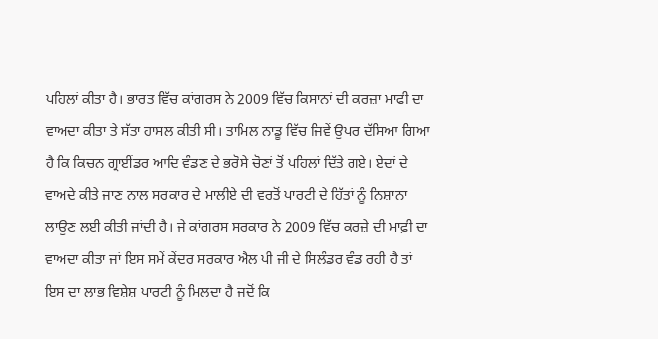ਪਹਿਲਾਂ ਕੀਤਾ ਹੈ। ਭਾਰਤ ਵਿੱਚ ਕਾਂਗਰਸ ਨੇ 2009 ਵਿੱਚ ਕਿਸਾਨਾਂ ਦੀ ਕਰਜ਼ਾ ਮਾਫੀ ਦਾ ਵਾਅਦਾ ਕੀਤਾ ਤੇ ਸੱਤਾ ਹਾਸਲ ਕੀਤੀ ਸੀ। ਤਾਮਿਲ ਨਾਡੂ ਵਿੱਚ ਜਿਵੇਂ ਉਪਰ ਦੱਸਿਆ ਗਿਆ ਹੈ ਕਿ ਕਿਚਨ ਗ੍ਰਾਈਂਡਰ ਆਦਿ ਵੰਡਣ ਦੇ ਭਰੋਸੇ ਚੋਣਾਂ ਤੋਂ ਪਹਿਲਾਂ ਦਿੱਤੇ ਗਏ। ਏਦਾਂ ਦੇ ਵਾਅਦੇ ਕੀਤੇ ਜਾਣ ਨਾਲ ਸਰਕਾਰ ਦੇ ਮਾਲੀਏ ਦੀ ਵਰਤੋਂ ਪਾਰਟੀ ਦੇ ਹਿੱਤਾਂ ਨੂੰ ਨਿਸ਼ਾਨਾ ਲਾਉਣ ਲਈ ਕੀਤੀ ਜਾਂਦੀ ਹੈ। ਜੇ ਕਾਂਗਰਸ ਸਰਕਾਰ ਨੇ 2009 ਵਿੱਚ ਕਰਜ਼ੇ ਦੀ ਮਾਫ਼ੀ ਦਾ ਵਾਅਦਾ ਕੀਤਾ ਜਾਂ ਇਸ ਸਮੇਂ ਕੇਂਦਰ ਸਰਕਾਰ ਐਲ ਪੀ ਜੀ ਦੇ ਸਿਲੰਡਰ ਵੰਡ ਰਹੀ ਹੈ ਤਾਂ ਇਸ ਦਾ ਲਾਭ ਵਿਸ਼ੇਸ਼ ਪਾਰਟੀ ਨੂੰ ਮਿਲਦਾ ਹੈ ਜਦੋਂ ਕਿ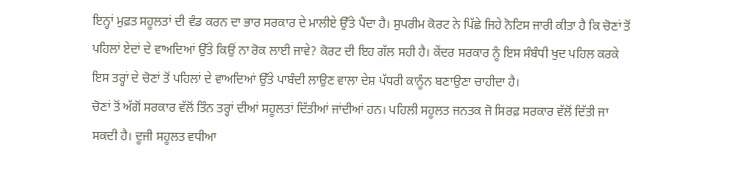ਇਨ੍ਹਾਂ ਮੁਫ਼ਤ ਸਹੂਲਤਾਂ ਦੀ ਵੰਡ ਕਰਨ ਦਾ ਭਾਰ ਸਰਕਾਰ ਦੇ ਮਾਲੀਏ ਉੱਤੇ ਪੈਂਦਾ ਹੈ। ਸੁਪਰੀਮ ਕੋਰਟ ਨੇ ਪਿੱਛੇ ਜਿਹੇ ਨੋਟਿਸ ਜਾਰੀ ਕੀਤਾ ਹੈ ਕਿ ਚੋਣਾਂ ਤੋਂ ਪਹਿਲਾਂ ਏਦਾਂ ਦੇ ਵਾਅਦਿਆਂ ਉੱਤੇ ਕਿਉਂ ਨਾ ਰੋਕ ਲਾਈ ਜਾਵੇ? ਕੋਰਟ ਦੀ ਇਹ ਗੱਲ ਸਹੀ ਹੈ। ਕੇਂਦਰ ਸਰਕਾਰ ਨੂੰ ਇਸ ਸੰਬੰਧੀ ਖੁਦ ਪਹਿਲ ਕਰਕੇ ਇਸ ਤਰ੍ਹਾਂ ਦੇ ਚੋਣਾਂ ਤੋਂ ਪਹਿਲਾਂ ਦੇ ਵਾਅਦਿਆਂ ਉੱਤੇ ਪਾਬੰਦੀ ਲਾਉਣ ਵਾਲਾ ਦੇਸ਼ ਪੱਧਰੀ ਕਾਨੂੰਨ ਬਣਾਉਣਾ ਚਾਹੀਦਾ ਹੈ।
ਚੋਣਾਂ ਤੋਂ ਅੱਗੋਂ ਸਰਕਾਰ ਵੱਲੋਂ ਤਿੰਨ ਤਰ੍ਹਾਂ ਦੀਆਂ ਸਹੂਲਤਾਂ ਦਿੱਤੀਆਂ ਜਾਂਦੀਆਂ ਹਨ। ਪਹਿਲੀ ਸਹੂਲਤ ਜਨਤਕ ਜੋ ਸਿਰਫ਼ ਸਰਕਾਰ ਵੱਲੋਂ ਦਿੱਤੀ ਜਾ ਸਕਦੀ ਹੈ। ਦੂਜੀ ਸਹੂਲਤ ਵਧੀਆ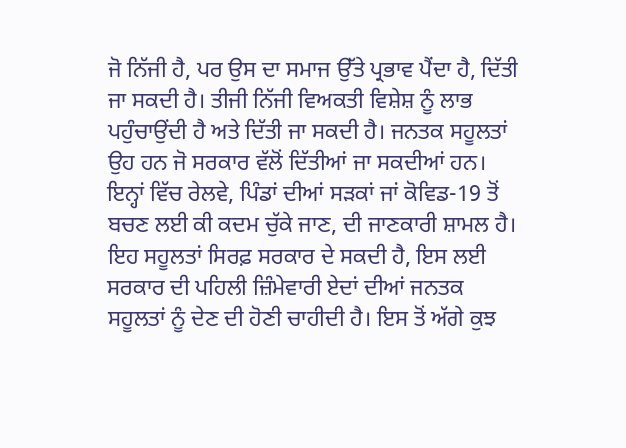ਜੋ ਨਿੱਜੀ ਹੈ, ਪਰ ਉਸ ਦਾ ਸਮਾਜ ਉੱਤੇ ਪ੍ਰਭਾਵ ਪੈਂਦਾ ਹੈ, ਦਿੱਤੀ ਜਾ ਸਕਦੀ ਹੈ। ਤੀਜੀ ਨਿੱਜੀ ਵਿਅਕਤੀ ਵਿਸ਼ੇਸ਼ ਨੂੰ ਲਾਭ ਪਹੁੰਚਾਉਂਦੀ ਹੈ ਅਤੇ ਦਿੱਤੀ ਜਾ ਸਕਦੀ ਹੈ। ਜਨਤਕ ਸਹੂਲਤਾਂ ਉਹ ਹਨ ਜੋ ਸਰਕਾਰ ਵੱਲੋਂ ਦਿੱਤੀਆਂ ਜਾ ਸਕਦੀਆਂ ਹਨ। ਇਨ੍ਹਾਂ ਵਿੱਚ ਰੇਲਵੇ, ਪਿੰਡਾਂ ਦੀਆਂ ਸੜਕਾਂ ਜਾਂ ਕੋਵਿਡ-19 ਤੋਂ ਬਚਣ ਲਈ ਕੀ ਕਦਮ ਚੁੱਕੇ ਜਾਣ, ਦੀ ਜਾਣਕਾਰੀ ਸ਼ਾਮਲ ਹੈ। ਇਹ ਸਹੂਲਤਾਂ ਸਿਰਫ਼ ਸਰਕਾਰ ਦੇ ਸਕਦੀ ਹੈ, ਇਸ ਲਈ ਸਰਕਾਰ ਦੀ ਪਹਿਲੀ ਜ਼ਿੰਮੇਵਾਰੀ ਏਦਾਂ ਦੀਆਂ ਜਨਤਕ ਸਹੂਲਤਾਂ ਨੂੰ ਦੇਣ ਦੀ ਹੋਣੀ ਚਾਹੀਦੀ ਹੈ। ਇਸ ਤੋਂ ਅੱਗੇ ਕੁਝ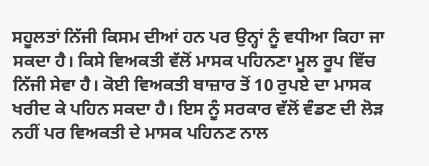ਸਹੂਲਤਾਂ ਨਿੱਜੀ ਕਿਸਮ ਦੀਆਂ ਹਨ ਪਰ ਉਨ੍ਹਾਂ ਨੂੰ ਵਧੀਆ ਕਿਹਾ ਜਾ ਸਕਦਾ ਹੈ। ਕਿਸੇ ਵਿਅਕਤੀ ਵੱਲੋਂ ਮਾਸਕ ਪਹਿਨਣਾ ਮੂਲ ਰੂਪ ਵਿੱਚ ਨਿੱਜੀ ਸੇਵਾ ਹੈ। ਕੋਈ ਵਿਅਕਤੀ ਬਾਜ਼ਾਰ ਤੋਂ 10 ਰੁਪਏ ਦਾ ਮਾਸਕ ਖਰੀਦ ਕੇ ਪਹਿਨ ਸਕਦਾ ਹੈ। ਇਸ ਨੂੰ ਸਰਕਾਰ ਵੱਲੋਂ ਵੰਡਣ ਦੀ ਲੋੜ ਨਹੀਂ ਪਰ ਵਿਅਕਤੀ ਦੇ ਮਾਸਕ ਪਹਿਨਣ ਨਾਲ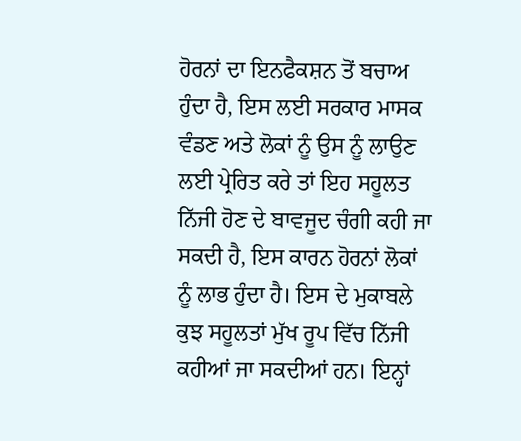ਹੋਰਨਾਂ ਦਾ ਇਨਫੈਕਸ਼ਨ ਤੋਂ ਬਚਾਅ ਹੁੰਦਾ ਹੈ, ਇਸ ਲਈ ਸਰਕਾਰ ਮਾਸਕ ਵੰਡਣ ਅਤੇ ਲੋਕਾਂ ਨੂੰ ਉਸ ਨੂੰ ਲਾਉਣ ਲਈ ਪ੍ਰੇਰਿਤ ਕਰੇ ਤਾਂ ਇਹ ਸਹੂਲਤ ਨਿੱਜੀ ਹੋਣ ਦੇ ਬਾਵਜੂਦ ਚੰਗੀ ਕਹੀ ਜਾ ਸਕਦੀ ਹੈ, ਇਸ ਕਾਰਨ ਹੋਰਨਾਂ ਲੋਕਾਂ ਨੂੰ ਲਾਭ ਹੁੰਦਾ ਹੈ। ਇਸ ਦੇ ਮੁਕਾਬਲੇ ਕੁਝ ਸਹੂਲਤਾਂ ਮੁੱਖ ਰੂਪ ਵਿੱਚ ਨਿੱਜੀ ਕਹੀਆਂ ਜਾ ਸਕਦੀਆਂ ਹਨ। ਇਨ੍ਹਾਂ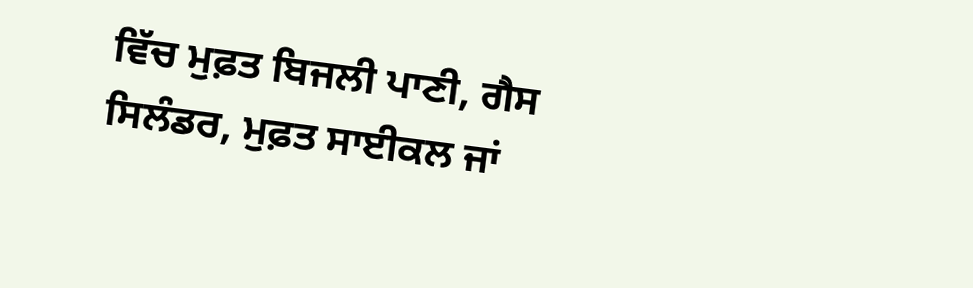ਵਿੱਚ ਮੁਫ਼ਤ ਬਿਜਲੀ ਪਾਣੀ, ਗੈਸ ਸਿਲੰਡਰ, ਮੁਫ਼ਤ ਸਾਈਕਲ ਜਾਂ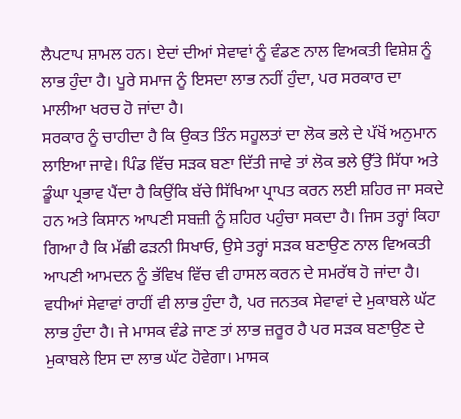ਲੈਪਟਾਪ ਸ਼ਾਮਲ ਹਨ। ਏਦਾਂ ਦੀਆਂ ਸੇਵਾਵਾਂ ਨੂੰ ਵੰਡਣ ਨਾਲ ਵਿਅਕਤੀ ਵਿਸ਼ੇਸ਼ ਨੂੰ ਲਾਭ ਹੁੰਦਾ ਹੈ। ਪੂਰੇ ਸਮਾਜ ਨੂੰ ਇਸਦਾ ਲਾਭ ਨਹੀਂ ਹੁੰਦਾ, ਪਰ ਸਰਕਾਰ ਦਾ ਮਾਲੀਆ ਖਰਚ ਹੋ ਜਾਂਦਾ ਹੈ।
ਸਰਕਾਰ ਨੂੰ ਚਾਹੀਦਾ ਹੈ ਕਿ ਉਕਤ ਤਿੰਨ ਸਹੂਲਤਾਂ ਦਾ ਲੋਕ ਭਲੇ ਦੇ ਪੱਖੋਂ ਅਨੁਮਾਨ ਲਾਇਆ ਜਾਵੇ। ਪਿੰਡ ਵਿੱਚ ਸੜਕ ਬਣਾ ਦਿੱਤੀ ਜਾਵੇ ਤਾਂ ਲੋਕ ਭਲੇ ਉੱਤੇ ਸਿੱਧਾ ਅਤੇ ਡੂੰਘਾ ਪ੍ਰਭਾਵ ਪੈਂਦਾ ਹੈ ਕਿਉਂਕਿ ਬੱਚੇ ਸਿੱਖਿਆ ਪ੍ਰਾਪਤ ਕਰਨ ਲਈ ਸ਼ਹਿਰ ਜਾ ਸਕਦੇ ਹਨ ਅਤੇ ਕਿਸਾਨ ਆਪਣੀ ਸਬਜ਼ੀ ਨੂੰ ਸ਼ਹਿਰ ਪਹੁੰਚਾ ਸਕਦਾ ਹੈ। ਜਿਸ ਤਰ੍ਹਾਂ ਕਿਹਾ ਗਿਆ ਹੈ ਕਿ ਮੱਛੀ ਫੜਨੀ ਸਿਖਾਓ, ਉਸੇ ਤਰ੍ਹਾਂ ਸੜਕ ਬਣਾਉਣ ਨਾਲ ਵਿਅਕਤੀ ਆਪਣੀ ਆਮਦਨ ਨੂੰ ਭੱਵਿਖ ਵਿੱਚ ਵੀ ਹਾਸਲ ਕਰਨ ਦੇ ਸਮਰੱਥ ਹੋ ਜਾਂਦਾ ਹੈ। ਵਧੀਆਂ ਸੇਵਾਵਾਂ ਰਾਹੀਂ ਵੀ ਲਾਭ ਹੁੰਦਾ ਹੈ, ਪਰ ਜਨਤਕ ਸੇਵਾਵਾਂ ਦੇ ਮੁਕਾਬਲੇ ਘੱਟ ਲਾਭ ਹੁੰਦਾ ਹੈ। ਜੇ ਮਾਸਕ ਵੰਡੇ ਜਾਣ ਤਾਂ ਲਾਭ ਜ਼ਰੂਰ ਹੈ ਪਰ ਸੜਕ ਬਣਾਉਣ ਦੇ ਮੁਕਾਬਲੇ ਇਸ ਦਾ ਲਾਭ ਘੱਟ ਹੋਵੇਗਾ। ਮਾਸਕ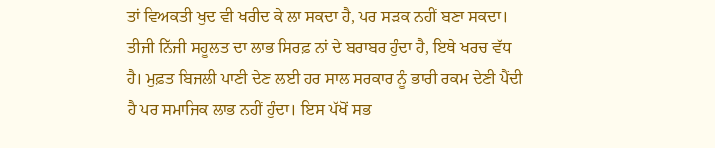ਤਾਂ ਵਿਅਕਤੀ ਖੁਦ ਵੀ ਖਰੀਦ ਕੇ ਲਾ ਸਕਦਾ ਹੈ, ਪਰ ਸੜਕ ਨਹੀਂ ਬਣਾ ਸਕਦਾ। ਤੀਜੀ ਨਿੱਜੀ ਸਹੂਲਤ ਦਾ ਲਾਭ ਸਿਰਫ਼ ਨਾਂ ਦੇ ਬਰਾਬਰ ਹੁੰਦਾ ਹੈ, ਇਥੇ ਖਰਚ ਵੱਧ ਹੈ। ਮੁਫ਼ਤ ਬਿਜਲੀ ਪਾਣੀ ਦੇਣ ਲਈ ਹਰ ਸਾਲ ਸਰਕਾਰ ਨੂੰ ਭਾਰੀ ਰਕਮ ਦੇਣੀ ਪੈਂਦੀ ਹੈ ਪਰ ਸਮਾਜਿਕ ਲਾਭ ਨਹੀਂ ਹੁੰਦਾ। ਇਸ ਪੱਖੋਂ ਸਭ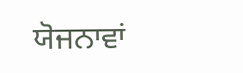ਯੋਜਨਾਵਾਂ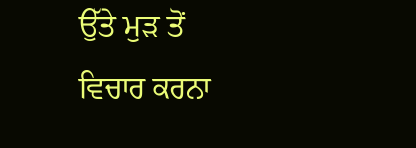ਉੱਤੇ ਮੁੜ ਤੋਂ ਵਿਚਾਰ ਕਰਨਾ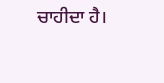ਚਾਹੀਦਾ ਹੈ।